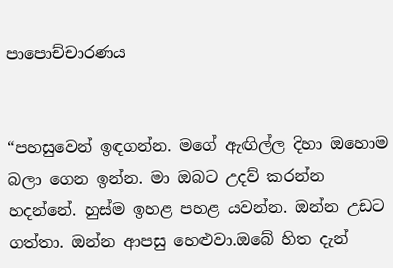පාපොච්චාරණය


“පහසුවෙන් ඉඳගන්න. මගේ ඇඟිල්ල දිහා ඔහොම බලා ගෙන ඉන්න. මා ඔබට උදව් කරන්න හදන්නේ. හුස්ම ඉහළ පහළ යවන්න. ඔන්න උඩට ගත්තා. ඔන්න ආපසු හෙළුවා.ඔබේ හිත දැන්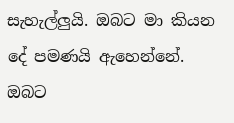සැහැල්ලුයි. ඔබට මා කියන දේ පමණයි ඇහෙන්නේ. ඔබට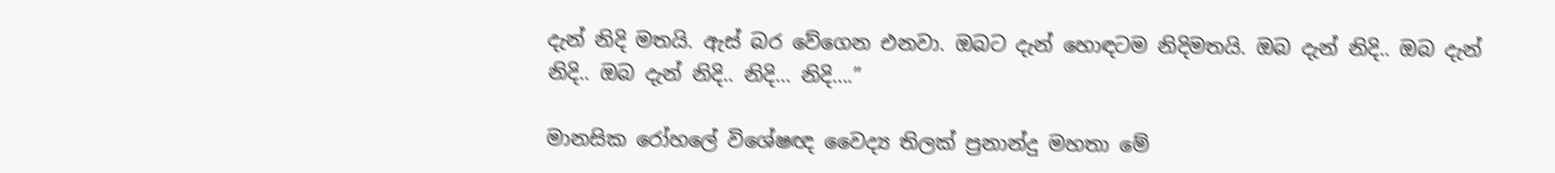දැන් නිදි මතයි. ඇස් බර වේගෙන එනවා. ඔබට දැන් හොඳටම නිදිමතයි. ඔබ දැන් නිදි.. ඔබ දැන් නිදි.. ඔබ දැන් නිදි.. නිදි… නිදි….”

මානසික රෝහලේ විශේෂඥ වෛද්‍ය තිලක් ප්‍රනාන්දු මහතා මේ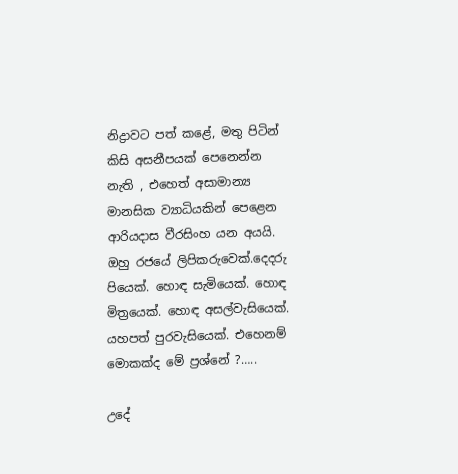නිද්‍රාවට පත් කළේ, මතු පිටින් කිසි අසනීපයක් පෙනෙන්න නැති , එහෙත් අසාමාන්‍ය මානසික ව්‍යාධියකින් පෙළෙන ආරියදාස වීරසිංහ යන අයයි.
ඔහු රජයේ ලිපිකරුවෙක්.දෙදරු පියෙක්. හොඳ සැමියෙක්. හොඳ මිත්‍රයෙක්. හොඳ අසල්වැසියෙක්. යහපත් පුරවැසියෙක්. එහෙනම් මොකක්ද මේ ප්‍රශ්නේ ?…..

උදේ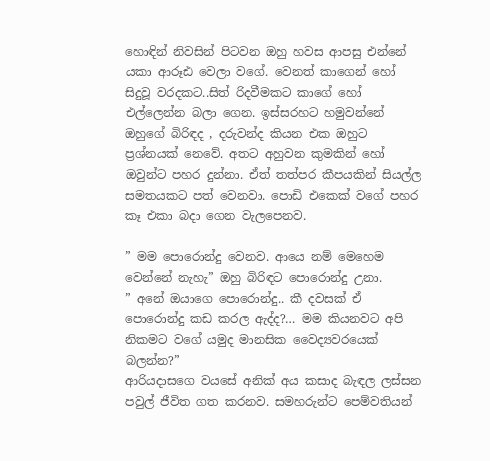හොඳින් නිවසින් පිටවන ඔහු හවස ආපසු එන්නේ යකා ආරූඪ වෙලා වගේ. වෙනත් කාගෙන් හෝ සිදුවූ වරදකට..සිත් රිදවීමකට කාගේ හෝ එල්ලෙන්න බලා ගෙන. ඉස්සරහට හමුවන්නේ ඔහුගේ බිරිඳද , දරුවන්ද කියන එක ඔහුට ප්‍රශ්නයක් නෙවේ. අතට අහුවන කුමකින් හෝ ඔවුන්ට පහර දුන්නා. ඒත් තත්පර කීපයකින් සියල්ල සමතයකට පත් වෙනවා. පොඩි එකෙක් වගේ පහර කෑ එකා බදා ගෙන වැලපෙනව.

” මම පොරොන්දු වෙනව. ආයෙ නම් මෙහෙම වෙන්නේ නැහැ” ඔහු බිරිඳට පොරොන්දු උනා.
” අනේ ඔයාගෙ පොරොන්දු.. කී දවසක් ඒ පොරොන්දු කඩ කරල ඇද්ද?… මම කියනවට අපි නිකමට වගේ යමුද මානසික වෛද්‍යවරයෙක් බලන්න?”
ආරියදාසගෙ වයසේ අනික් අය කසාද බැඳල ලස්සන පවුල් ජීවිත ගත කරනව. සමහරුන්ට පෙම්වතියන්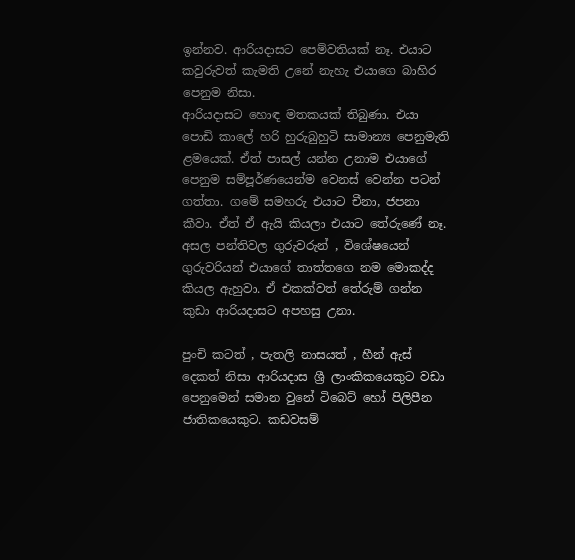ඉන්නව. ආරියදාසට පෙම්වතියක් නෑ. එයාට කවුරුවත් කැමති උනේ නැහැ එයාගෙ බාහිර පෙනුම නිසා.
ආරියදාසට හොඳ මතකයක් තිබුණා. එයා පොඩි කාලේ හරි හුරුබුහුටි සාමාන්‍ය පෙනුමැති ළමයෙක්. ඒත් පාසල් යන්න උනාම එයාගේ පෙනුම සම්පූර්ණයෙන්ම වෙනස් වෙන්න පටන් ගත්තා. ගමේ සමහරු එයාට චීනා, ජපනා කීවා. ඒත් ඒ ඇයි කියලා එයාට තේරුණේ නෑ. අසල පන්තිවල ගුරුවරුන් , විශේෂයෙන් ගුරුවරියන් එයාගේ තාත්තගෙ නම මොකද්ද කියල ඇහුවා. ඒ එකක්වත් තේරුම් ගන්න කුඩා ආරියදාසට අපහසු උනා.

පුංචි කටත් , පැතලි නාසයත් , හීන් ඇස් දෙකත් නිසා ආරියදාස ශ්‍රී ලාංකිකයෙකුට වඩා පෙනුමෙන් සමාන වුනේ ටිබෙට් හෝ පිලිපීන ජාතිකයෙකුට. කඩවසම්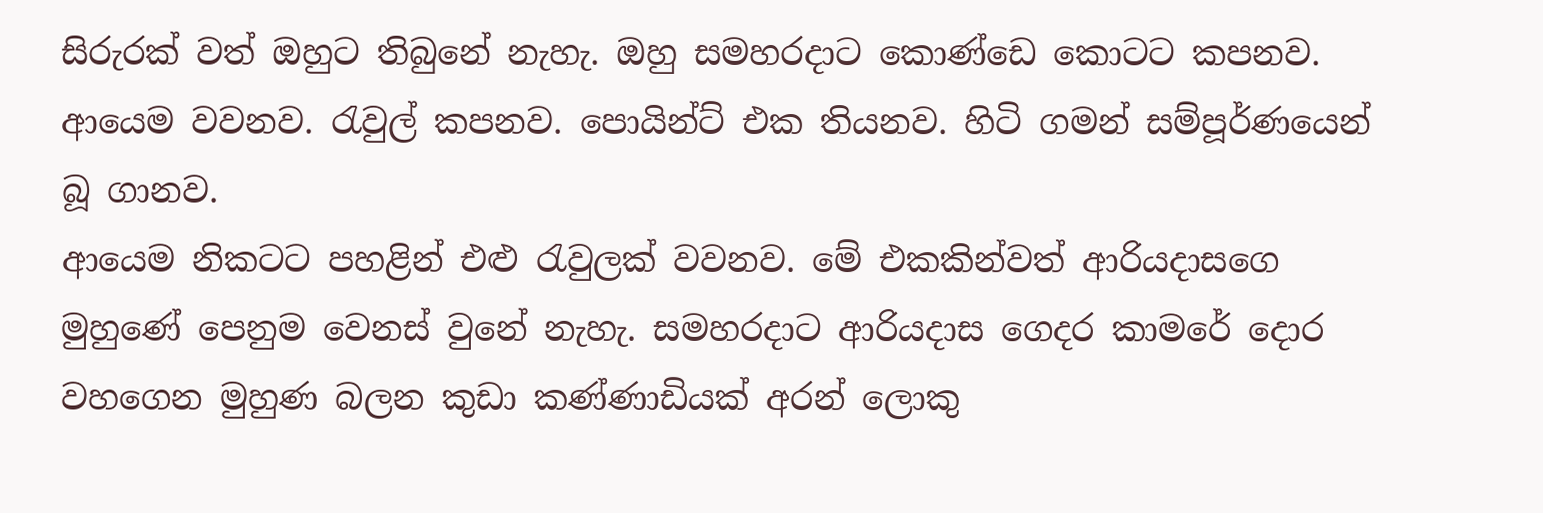සිරුරක් වත් ඔහුට තිබුනේ නැහැ. ඔහු සමහරදාට කොණ්ඩෙ කොටට කපනව. ආයෙම වවනව. රැවුල් කපනව. පොයින්ට් එක තියනව. හිටි ගමන් සම්පූර්ණයෙන් බූ ගානව.
ආයෙම නිකටට පහළින් එළු රැවුලක් වවනව. මේ එකකින්වත් ආරියදාසගෙ මුහුණේ පෙනුම වෙනස් වුනේ නැහැ. සමහරදාට ආරියදාස ගෙදර කාමරේ දොර වහගෙන මුහුණ බලන කුඩා කණ්ණාඩියක් අරන් ලොකු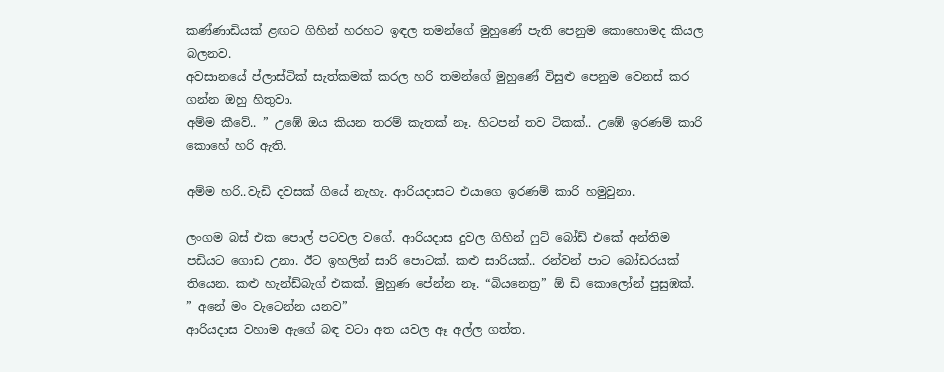කණ්ණාඩියක් ළඟට ගිහින් හරහට ඉඳල තමන්ගේ මුහුණේ පැති පෙනුම කොහොමද කියල බලනව.
අවසානයේ ප්ලාස්ටික් සැත්කමක් කරල හරි තමන්ගේ මුහුණේ විසුළු පෙනුම වෙනස් කර ගන්න ඔහු හිතුවා.
අම්ම කීවේ.. ” උඹේ ඔය කියන තරම් කැතක් නෑ. හිටපන් තව ටිකක්.. උඹේ ඉරණම් කාරි කොහේ හරි ඇති.

අම්ම හරි..වැඩි දවසක් ගියේ නැහැ. ආරියදාසට එයාගෙ ඉරණම් කාරි හමුවුනා.

ලංගම බස් එක පොල් පටවල වගේ. ආරියදාස දුවල ගිහින් ෆුට් බෝඩ් එකේ අන්තිම පඩියට ගොඩ උනා. ඊට ඉහලින් සාරි පොටක්. කළු සාරියක්.. රන්වන් පාට බෝඩරයක් තියෙන. කළු හැන්ඩ්බැග් එකක්. මුහුණ පේන්න නෑ. “බියනෙත්‍ර” ඕ ඩි කොලෝන් පුසුඹක්.
” අනේ මං වැටෙන්න යනව”
ආරියදාස වහාම ඇගේ බඳ වටා අත යවල ඈ අල්ල ගත්ත.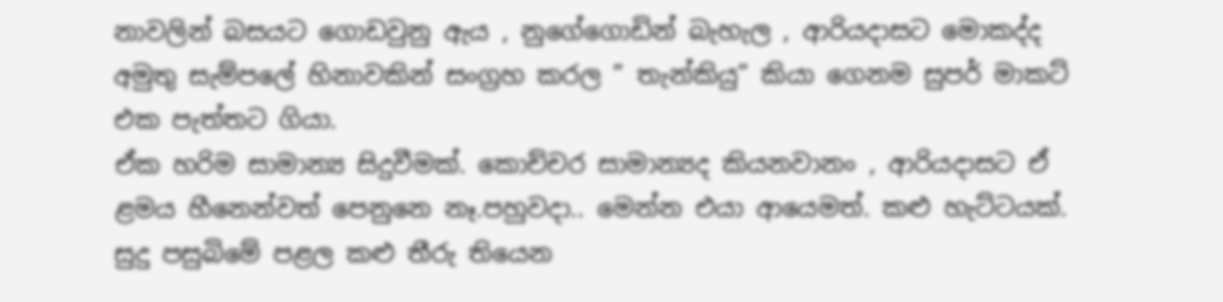නාවලින් බසයට ගොඩවුනු ඇය , නුගේගොඩින් බැහැල , ආරියදාසට මොකද්ද අමුතු සැම්පලේ හිනාවකින් සංග්‍රහ කරල ” තැන්කියු” කියා ගෙනම සුපර් මාකට් එක පැත්තට ගියා.
ඒක හරිම සාමාන්‍ය සිදුවීමක්. කොච්චර සාමාන්‍යද කියනවානං , ආරියදාසට ඒ ළමය හීනෙන්වත් පෙනුනෙ නෑ.පහුවදා.. මෙන්න එයා ආයෙමත්. කළු හැට්ටයක්. සුදු පසුබිමේ පළල කළු තීරු තියෙන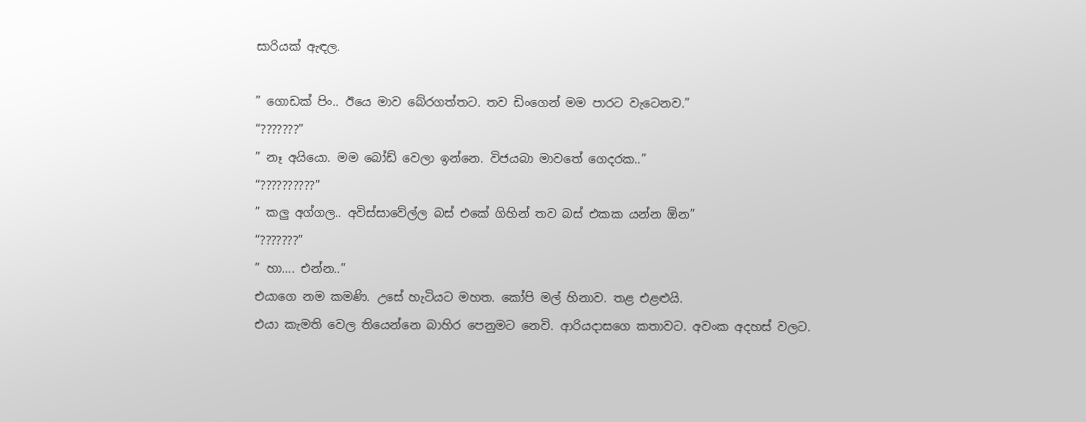සාරියක් ඇඳල.

” ගොඩක් පිං.. ඊයෙ මාව බේරගත්තට. තව ඩිංගෙන් මම පාරට වැටෙනව.”
“???????”
” නෑ අයියො. මම බෝඩ් වෙලා ඉන්නෙ. විජයබා මාවතේ ගෙදරක..”
“??????????”
” කලු අග්ගල.. අවිස්සාවේල්ල බස් එකේ ගිහින් තව බස් එකක යන්න ඕන”
“???????”
” හා…. එන්න..”
එයාගෙ නම කමණි. උසේ හැටියට මහත. කෝපි මල් හිනාව. තළ එළළුයි.
එයා කැමති වෙල තියෙන්නෙ බාහිර පෙනුමට නෙවි. ආරියදාසගෙ කතාවට. අවංක අදහස් වලට.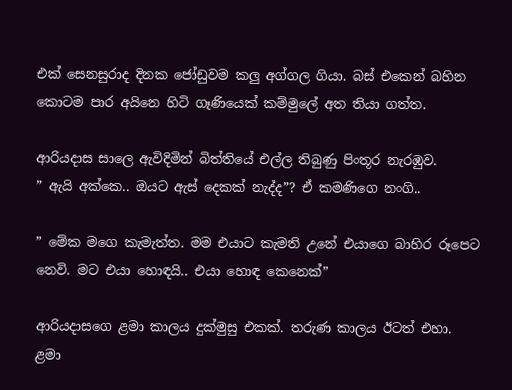එක් සෙනසුරාද දිනක ජෝඩුවම කලු අග්ගල ගියා. බස් එකෙන් බහින කොටම පාර අයිනෙ හිටි ගෑණියෙක් කම්මුලේ අත තියා ගත්ත.

ආරියදාස සාලෙ ඇවිදිමින් බිත්තියේ එල්ල තිබුණු පිංතූර නැරඹුව.
” ඇයි අක්කෙ.. ඔයට ඇස් දෙකක් නැද්ද”? ඒ කමණිගෙ නංගි..

” මේක මගෙ කැමැත්ත. මම එයාට කැමති උනේ එයාගෙ බාහිර රූපෙට නෙවි. මට එයා හොඳයි.. එයා හොඳ කෙනෙක්”

ආරියදාසගෙ ළමා කාලය දුක්මුසු එකක්. තරුණ කාලය ඊටත් එහා. ළමා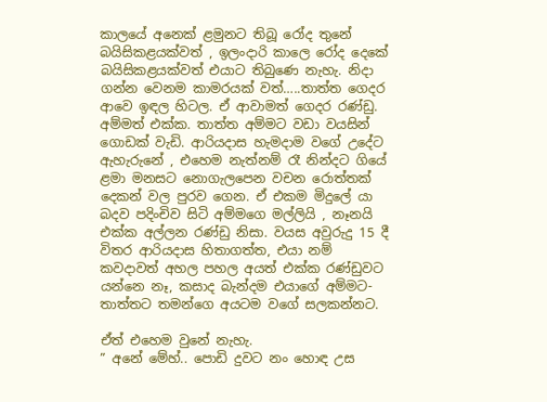කාලයේ අනෙක් ළමුනට තිබූ රෝද තුනේ බයිසිකළයක්වත් , ඉලංදාරි කාලෙ රෝද දෙකේ බයිසිකළයක්වත් එයාට තිබුණෙ නැහැ. නිදා ගන්න වෙනම කාමරයක් වත්…..තාත්ත ගෙදර ආවෙ ඉඳල හිටල. ඒ ආවාමත් ගෙදර රණ්ඩු. අම්මත් එක්ක. තාත්ත අම්මට වඩා වයසින් ගොඩක් වැඩි. ආරියදාස හැමදාම වගේ උදේට ඇහැරුනේ , එහෙම නැත්නම් රෑ නින්දට ගියේ ළමා මනසට නොගැලපෙන වචන රොත්තක් දෙකන් වල පුරව ගෙන. ඒ එකම මිදුලේ යා බදව පදිංචිව සිටි අම්මගෙ මල්ලියි , නෑනයි එක්ක අල්ලන රණ්ඩු නිසා. වයස අවුරුදු 15 දී විතර ආරියදාස හිතාගත්ත, එයා නම් කවදාවත් අහල පහල අයත් එක්ක රණ්ඩුවට යන්නෙ නෑ, කසාද බැන්දම එයාගේ අම්මට- තාත්තට තමන්ගෙ අයටම වගේ සලකන්නට.

ඒත් එහෙම වුනේ නැහැ.
” අනේ මේහ්.. පොඩි දුවට නං හොඳ උස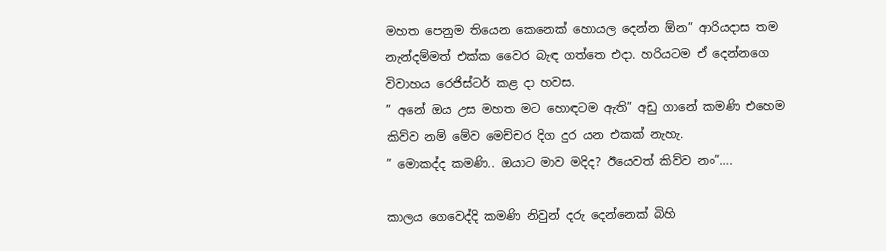මහත පෙනුම තියෙන කෙනෙක් හොයල දෙන්න ඕන” ආරියදාස තම නැන්දම්මත් එක්ක වෛර බැඳ ගත්තෙ එදා. හරියටම ඒ දෙන්නගෙ විවාහය රෙජිස්ටර් කළ දා හවස.
” අනේ ඔය උස මහත මට හොඳටම ඇති” අඩු ගානේ කමණි එහෙම කිව්ව නම් මේව මෙච්චර දිග දුර යන එකක් නැහැ.
” මොකද්ද කමණි.. ඔයාට මාව මදිද? ඊයෙවත් කිව්ව නං”….

කාලය ගෙවෙද්දි කමණි නිවුන් දරු දෙන්නෙක් බිහි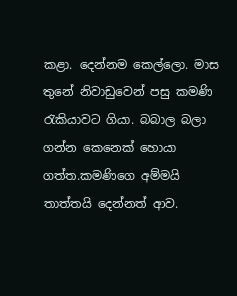කළා. දෙන්නම කෙල්ලො. මාස තුනේ නිවාඩුවෙන් පසු කමණි රැකියාවට ගියා. බබාල බලා ගන්න කෙනෙක් හොයා ගත්ත.කමණිගෙ අම්මයි තාත්තයි දෙන්නත් ආව.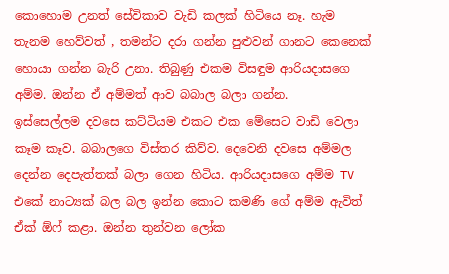කොහොම උනත් සේවිකාව වැඩි කලක් හිටියෙ නෑ. හැම තැනම හෙව්වත් , තමන්ට දරා ගන්න පුළුවන් ගානට කෙනෙක් හොයා ගන්න බැරි උනා. තිබුණු එකම විසඳුම ආරියදාසගෙ අම්ම. ඔන්න ඒ අම්මත් ආව බබාල බලා ගන්න.
ඉස්සෙල්ලම දවසෙ කට්ටියම එකට එක මේසෙට වාඩි වෙලා කෑම කෑව. බබාලගෙ විස්තර කිව්ව. දෙවෙනි දවසෙ අම්මල දෙන්න දෙපැත්තක් බලා ගෙන හිටිය. ආරියදාසගෙ අම්ම TV එකේ නාට්‍යක් බල බල ඉන්න කොට කමණි ගේ අම්ම ඇවිත් ඒක් ඕෆ් කළා. ඔන්න තුන්වන ලෝක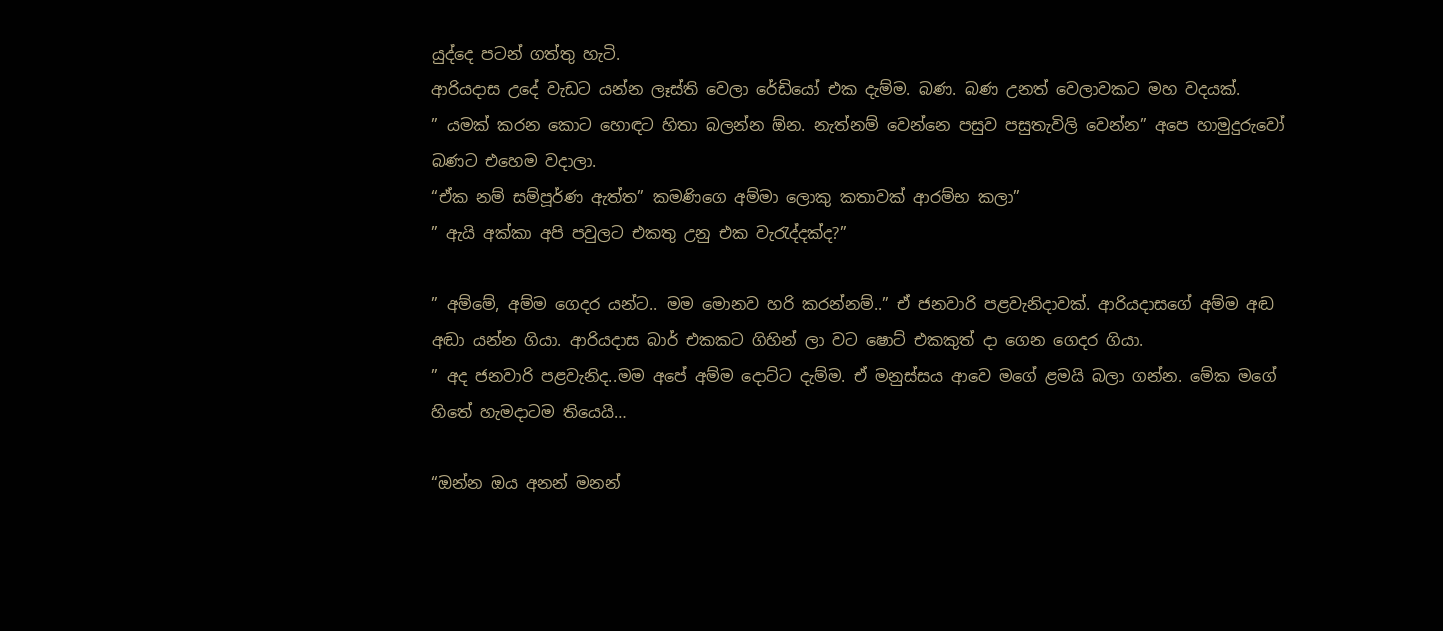යුද්දෙ පටන් ගත්තු හැටි.
ආරියදාස උදේ වැඩට යන්න ලෑස්ති වෙලා රේඩියෝ එක දැම්ම. බණ. බණ උනත් වෙලාවකට මහ වදයක්.
” යමක් කරන කොට හොඳට හිතා බලන්න ඕන. නැත්නම් වෙන්නෙ පසුව පසුතැවිලි වෙන්න” අපෙ හාමුදුරුවෝ බණට එහෙම වදාලා.
“ඒක නම් සම්පූර්ණ ඇත්ත” කමණිගෙ අම්මා ලොකු කතාවක් ආරම්භ කලා”
” ඇයි අක්කා අපි පවුලට එකතු උනු එක වැරැද්දක්ද?”

” අම්මේ, අම්ම ගෙදර යන්ට.. මම මොනව හරි කරන්නම්..” ඒ ජනවාරි පළවැනිදාවක්. ආරියදාසගේ අම්ම අඬ අඬා යන්න ගියා. ආරියදාස බාර් එකකට ගිහින් ලා වට ෂොට් එකකුත් දා ගෙන ගෙදර ගියා.
” අද ජනවාරි පළවැනිද..මම අපේ අම්ම දොට්ට දැම්ම. ඒ මනුස්සය ආවෙ මගේ ළමයි බලා ගන්න. මේක මගේ හිතේ හැමදාටම තියෙයි…

“ඔන්න ඔය අනන් මනන්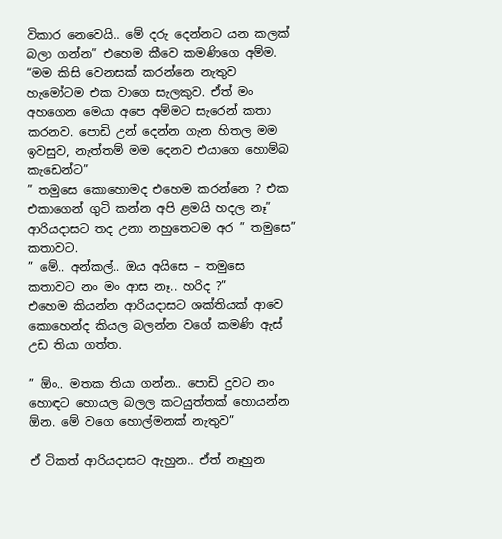විකාර නෙවෙයි.. මේ දරු දෙන්නට යන කලක් බලා ගන්න” එහෙම කීවෙ කමණිගෙ අම්ම.
“මම කිසි වෙනසක් කරන්නෙ නැතුව හැමෝටම එක වාගෙ සැලකුව. ඒත් මං අහගෙන මෙයා අපෙ අම්මට සැරෙන් කතා කරනව. පොඩි උන් දෙන්න ගැන හිතල මම ඉවසුව, නැත්තම් මම දෙනව එයාගෙ හොම්බ කැඩෙන්ට”
” තමුසෙ කොහොමද එහෙම කරන්නෙ ? එක එකාගෙන් ගුටි කන්න අපි ළමයි හදල නෑ”
ආරියදාසට තද උනා නහුතෙටම අර ” තමුසෙ” කතාවට.
” මේ.. අන්කල්.. ඔය අයිසෙ – තමුසෙ කතාවට නං මං ආස නෑ.. හරිද ?”
එහෙම කියන්න ආරියදාසට ශක්තියක් ආවෙ කොහෙන්ද කියල බලන්න වගේ කමණි ඇස් උඩ තියා ගත්ත.

” ඕං.. මතක තියා ගන්න.. පොඩි දුවට නං හොඳට හොයල බලල කටයුත්තක් හොයන්න ඕන. මේ වගෙ හොල්මනක් නැතුව”

ඒ ටිකත් ආරියදාසට ඇහුන.. ඒත් නෑහුන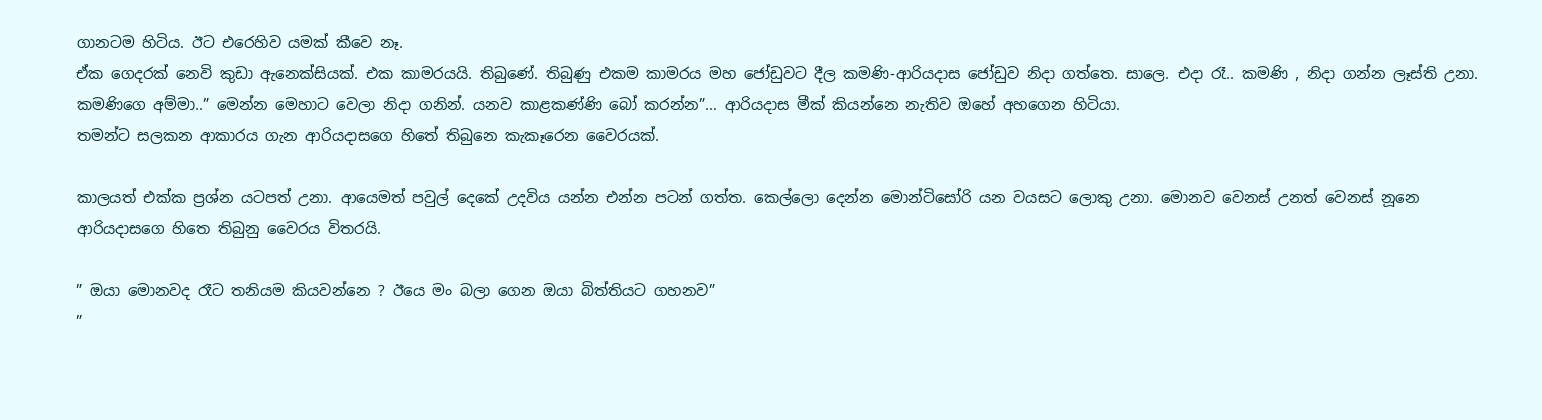ගානටම හිටිය. ඊට එරෙහිව යමක් කීවෙ නෑ.
ඒක ගෙදරක් නෙවි කුඩා ඇනෙක්සියක්. එක කාමරයයි. තිබුණේ. තිබුණු එකම කාමරය මහ ජෝඩුවට දීල කමණි-ආරියදාස ජෝඩුව නිදා ගත්තෙ. සාලෙ. එදා රෑ.. කමණි , නිදා ගන්න ලෑස්ති උනා. කමණිගෙ අම්මා..” මෙන්න මෙහාට වෙලා නිදා ගනින්. යනව කාළකණ්ණි බෝ කරන්න”… ආරියදාස මීක් කියන්නෙ නැතිව ඔහේ අහගෙන හිටියා.
තමන්ට සලකන ආකාරය ගැන ආරියදාසගෙ හිතේ තිබුනෙ කැකෑරෙන වෛරයක්.

කාලයත් එක්ක ප්‍රශ්න යටපත් උනා. ආයෙමත් පවුල් දෙකේ උදවිය යන්න එන්න පටන් ගත්ත. කෙල්ලො දෙන්න මොන්ටිසෝරි යන වයසට ලොකු උනා. මොනව වෙනස් උනත් වෙනස් නූනෙ ආරියදාසගෙ හිතෙ තිබුනු වෛරය විතරයි.

” ඔයා මොනවද රෑට තනියම කියවන්නෙ ? ඊයෙ මං බලා ගෙන ඔයා බිත්තියට ගහනව”
”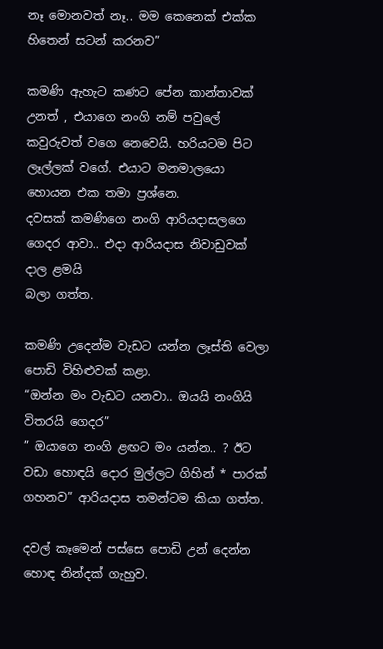නෑ මොනවත් නෑ.. මම කෙනෙක් එක්ක හිතෙන් සටන් කරනව”

කමණි ඇහැට කණට පේන කාන්තාවක් උනත් , එයාගෙ නංගි නම් පවුලේ කවුරුවත් වගෙ නෙවෙයි. හරියටම පිට ලෑල්ලක් වගේ. එයාට මනමාලයො හොයන එක තමා ප්‍රශ්නෙ.
දවසක් කමණිගෙ නංගි ආරියදාසලගෙ ගෙදර ආවා.. එදා ආරියදාස නිවාඩුවක් දාල ළමයි
බලා ගත්ත.

කමණි උදෙන්ම වැඩට යන්න ලෑස්ති වෙලා පොඩි විහිළුවක් කළා.
“ඔන්න මං වැඩට යනවා.. ඔයයි නංගියි විතරයි ගෙදර”
” ඔයාගෙ නංගි ළඟට මං යන්න.. ? ඊට වඩා හොඳයි දොර මුල්ලට ගිහින් * පාරක් ගහනව” ආරියදාස තමන්ටම කියා ගත්ත.

දවල් කෑමෙන් පස්සෙ පොඩි උන් දෙන්න හොඳ නින්දක් ගැහුව.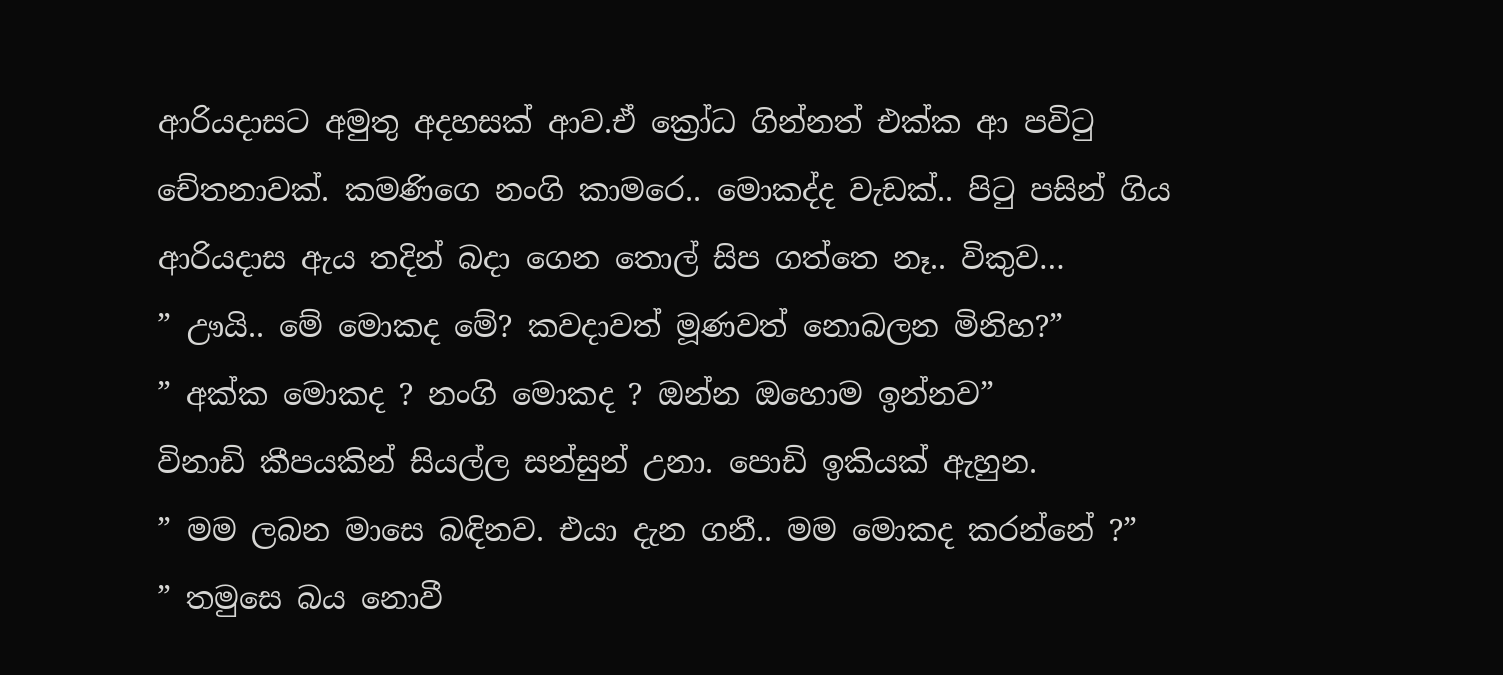ආරියදාසට අමුතු අදහසක් ආව.ඒ ක්‍රෝධ ගින්නත් එක්ක ආ පවිටු චේතනාවක්. කමණිගෙ නංගි කාමරෙ.. මොකද්ද වැඩක්.. පිටු පසින් ගිය ආරියදාස ඇය තදින් බදා ගෙන තොල් සිප ගත්තෙ නෑ.. විකුව…
” ඌයි.. මේ මොකද මේ? කවදාවත් මූණවත් නොබලන මිනිහ?”
” අක්ක මොකද ? නංගි මොකද ? ඔන්න ඔහොම ඉන්නව”
විනාඩි කීපයකින් සියල්ල සන්සුන් උනා. පොඩි ඉකියක් ඇහුන.
” මම ලබන මාසෙ බඳිනව. එයා දැන ගනී.. මම මොකද කරන්නේ ?”
” තමුසෙ බය නොවී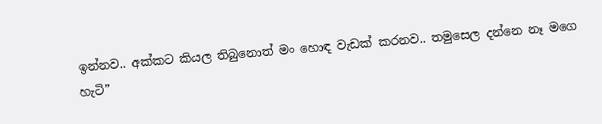ඉන්නව.. අක්කට කියල තිබුනොත් මං හොඳ වැඩක් කරනව.. තමුසෙල දන්නෙ නෑ මගෙ හැටි”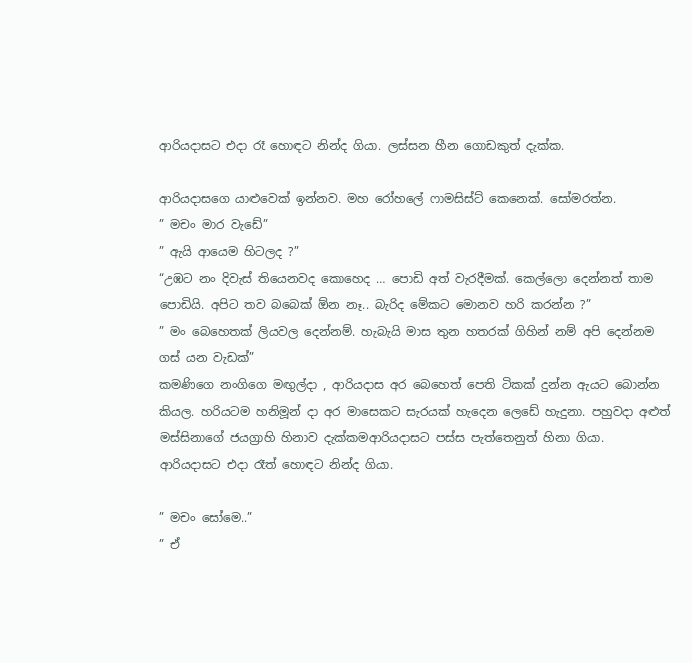ආරියදාසට එදා රෑ හොඳට නින්ද ගියා. ලස්සන හීන ගොඩකුත් දැක්ක.

ආරියදාසගෙ යාළුවෙක් ඉන්නව. මහ රෝහලේ ෆාමසිස්ට් කෙනෙක්. සෝමරත්න.
” මචං මාර වැඩේ”
” ඇයි ආයෙම හිටලද ?”
“උඹට නං දිවැස් තියෙනවද කොහෙද … පොඩි අත් වැරදීමක්. කෙල්ලො දෙන්නත් තාම පොඩියි. අපිට තව බබෙක් ඕන නෑ.. බැරිද මේකට මොනව හරි කරන්න ?”
” මං බෙහෙතක් ලියවල දෙන්නම්. හැබැයි මාස තුන හතරක් ගිහින් නම් අපි දෙන්නම ගස් යන වැඩක්”
කමණිගෙ නංගිගෙ මඟුල්දා , ආරියදාස අර බෙහෙත් පෙති ටිකක් දුන්න ඇයට බොන්න කියල. හරියටම හනිමූන් දා අර මාසෙකට සැරයක් හැදෙන ලෙඩේ හැදුනා. පහුවදා අළුත් මස්සිනාගේ ජයග්‍රාහි හිනාව දැක්කමආරියදාසට පස්ස පැත්තෙනුත් හිනා ගියා.
ආරියදාසට එදා රෑත් හොඳට නින්ද ගියා.

” මචං සෝමෙ..”
” ඒ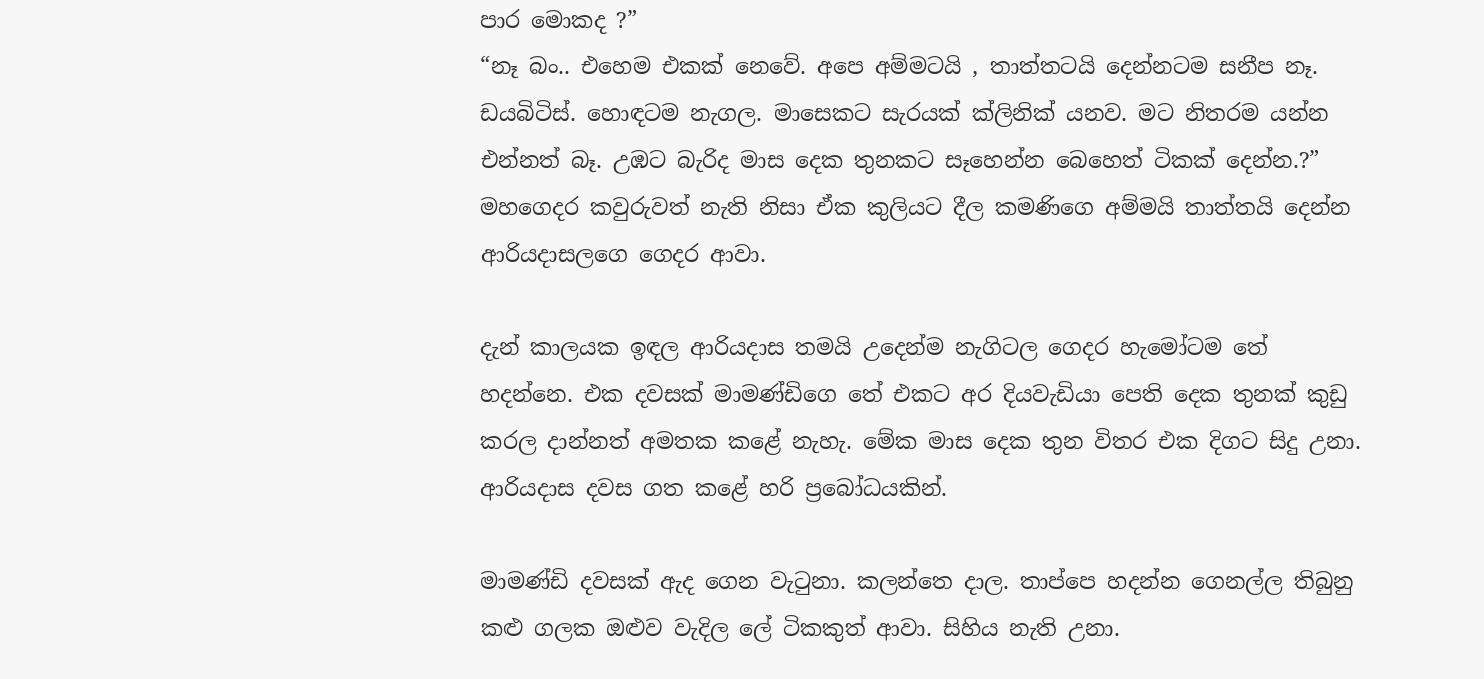පාර මොකද ?”
“නෑ බං.. එහෙම එකක් නෙවේ. අපෙ අම්මටයි , තාත්තටයි දෙන්නටම සනීප නෑ. ඩයබිටිස්. හොඳටම නැගල. මාසෙකට සැරයක් ක්ලිනික් යනව. මට නිතරම යන්න එන්නත් බෑ. උඹට බැරිද මාස දෙක තුනකට සෑහෙන්න බෙහෙත් ටිකක් දෙන්න.?”
මහගෙදර කවුරුවත් නැති නිසා ඒක කුලියට දීල කමණිගෙ අම්මයි තාත්තයි දෙන්න ආරියදාසලගෙ ගෙදර ආවා.

දැන් කාලයක ඉඳල ආරියදාස තමයි උදෙන්ම නැගිටල ගෙදර හැමෝටම තේ හදන්නෙ. එක දවසක් මාමණ්ඩිගෙ තේ එකට අර දියවැඩියා පෙති දෙක තුනක් කුඩු කරල දාන්නත් අමතක කළේ නැහැ. මේක මාස දෙක තුන විතර එක දිගට සිදු උනා.
ආරියදාස දවස ගත කළේ හරි ප්‍රබෝධයකින්.

මාමණ්ඩි දවසක් ඇද ගෙන වැටුනා. කලන්තෙ දාල. තාප්පෙ හදන්න ගෙනල්ල තිබුනු කළු ගලක ඔළුව වැදිල ලේ ටිකකුත් ආවා. සිහිය නැති උනා.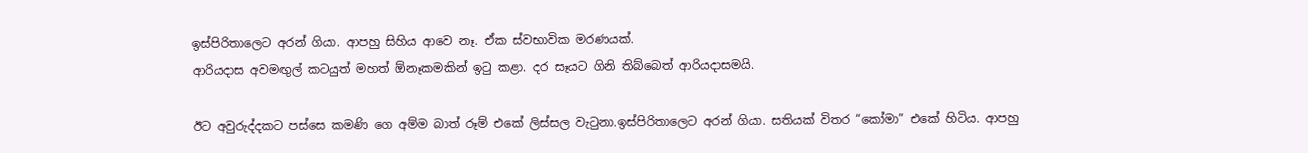ඉස්පිරිතාලෙට අරන් ගියා. ආපහු සිහිය ආවෙ නෑ. ඒක ස්වභාවික මරණයක්.
ආරියදාස අවමඟුල් කටයුත් මහත් ඕනෑකමකින් ඉටු කළා. දර සෑයට ගිනි තිබ්බෙත් ආරියදාසමයි.

ඊට අවුරුද්දකට පස්සෙ කමණි ගෙ අම්ම බාත් රූම් එකේ ලිස්සල වැටුනා.ඉස්පිරිතාලෙට අරන් ගියා. සතියක් විතර “කෝමා” එකේ හිටිය. ආපහු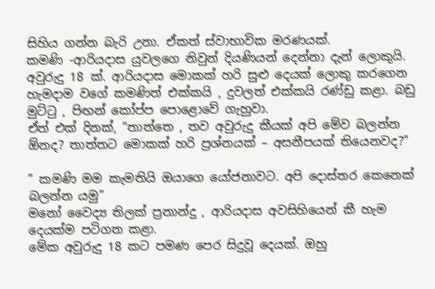සිහිය ගන්න බැරි උනා. ඒකත් ස්වාභාවික මරණයක්.
කමණි -ආරියදාස යුවලගෙ නිවුන් දියණියන් දෙන්නා දැන් ලොකුයි. අවුරුදු 18 ක්. ආරියදාස මොකක් හරි සුළු දෙයක් ලොකු කරගෙන හැමදාම වගේ කමණිත් එක්කයි , දුවලත් එක්කයි රණ්ඩු කළා. බඩු මුට්ටු , පිඟන් කෝප්ප පොළොවේ ගැහුවා.
ඒත් එක් දිනක්, “තාත්තෙ , තව අවුරුදු කීයක් අපි මේව බලන්න ඕනද? තාත්තට මොකක් හරි ප්‍රශ්නයක් – අසනීපයක් තියෙනවද?”

” කමණි මම කැමතියි ඔයාගෙ යෝජනාවට. අපි දොස්තර කෙනෙක් බලන්න යමු”
මනෝ වෛද්‍ය තිලක් ප්‍රනාන්දු , ආරියදාස අවසිහියෙන් කී හැම දෙයක්ම පටිගත කළා.
මේක අවුරුදු 18 කට පමණ පෙර සිදුවූ දෙයක්. ඔහු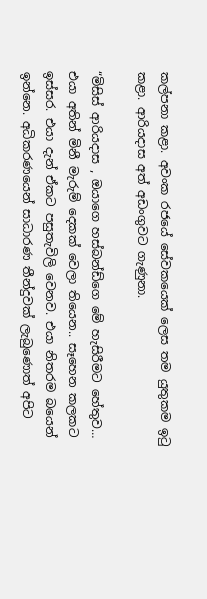කල්පනා කළා. අවංක රජයේ සේවකයෙක් ලෙස තම යුතුකම ඉටු කළා. ආරියදාස අත් අඩංගුවට ගැණුනා.

“මිසිස් ආරියදාස , ඔයාගෙ හස්බන්ඩ්ගෙ මේ හැසිරීමට හේතුව… එයා අතින් මිනී මැරුම් දෙකක් වෙලා තියෙන.. සෑහෙන කලකට ඉස්සර. එයා දැන් ඒකට පසුතැවිලි වෙනව. එයා නිතරම බයෙන් ඉන්නෙ. අධිකරණයෙන් සාධාරණ තීන්දුවක් ලැබුණොත් අපිට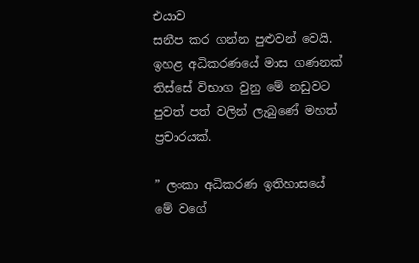එයාව
සනීප කර ගන්න පුළුවන් වෙයි.
ඉහළ අධිකරණයේ මාස ගණනක් තිස්සේ විභාග වුනු මේ නඩුවට පුවත් පත් වලින් ලැබුණේ මහත් ප්‍රචාරයක්.

” ලංකා අධිකරණ ඉතිහාසයේ මේ වගේ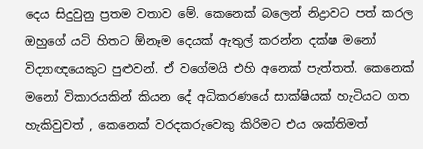දෙය සිදුවුනු ප්‍රතම වතාව මේ. කෙනෙක් බලෙන් නිද්‍රාවට පත් කරල ඔහුගේ යටි හිතට ඕනෑම දෙයක් ඇතුල් කරන්න දක්ෂ මනෝ විද්‍යාඥයෙකුට පුළුවන්. ඒ වගේමයි එහි අනෙක් පැත්තත්. කෙනෙක් මනෝ විකාරයකින් කියන දේ අධිකරණයේ සාක්ෂියක් හැටියට ගත හැකිවුවත් , කෙනෙක් වරදකරුවෙකු කිරිමට එය ශක්තිමත්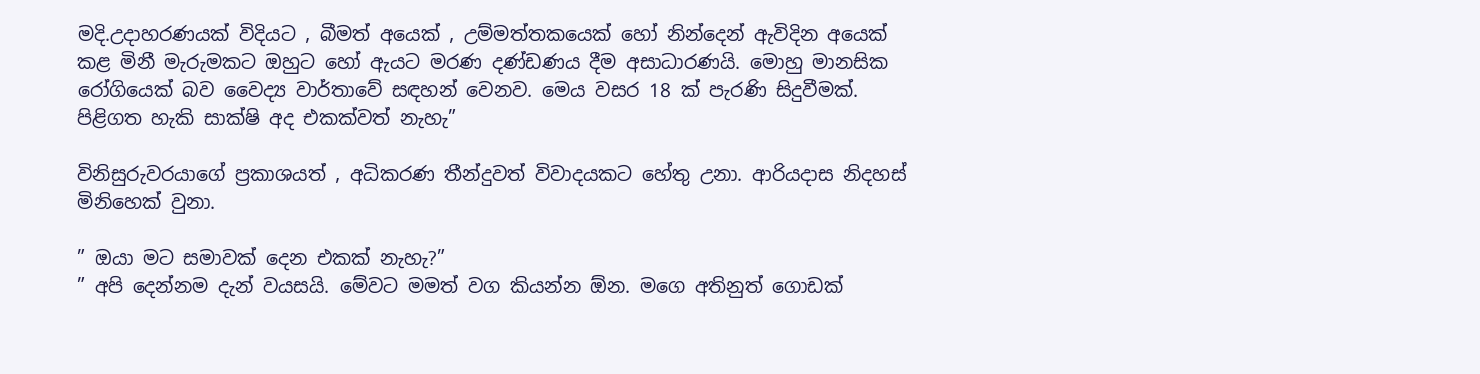මදි.උදාහරණයක් විදියට , බීමත් අයෙක් , උම්මත්තකයෙක් හෝ නින්දෙන් ඇවිදින අයෙක් කළ මිනී මැරුමකට ඔහුට හෝ ඇයට මරණ දණ්ඩණය දීම අසාධාරණයි. මොහු මානසික රෝගියෙක් බව වෛද්‍ය වාර්තාවේ සඳහන් වෙනව. මෙය වසර 18 ක් පැරණි සිදුවීමක්. පිළිගත හැකි සාක්ෂි අද එකක්වත් නැහැ”

විනිසුරුවරයාගේ ප්‍රකාශයත් , අධිකරණ තීන්දුවත් විවාදයකට හේතු උනා. ආරියදාස නිදහස් මිනිහෙක් වුනා.

” ඔයා මට සමාවක් දෙන එකක් නැහැ?”
” අපි දෙන්නම දැන් වයසයි. මේවට මමත් වග කියන්න ඕන. මගෙ අතිනුත් ගොඩක්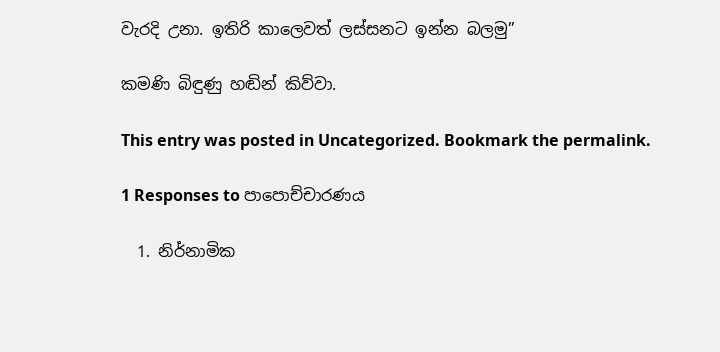වැරදි උනා. ඉතිරි කාලෙවත් ලස්සනට ඉන්න බලමු”

කමණි බිඳුණු හඬින් කිව්වා.

This entry was posted in Uncategorized. Bookmark the permalink.

1 Responses to පාපොච්චාරණය

  1. නිර්නාමික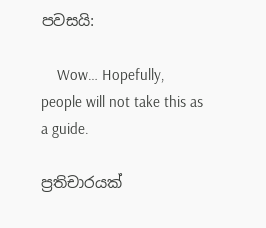පවසයි:

    Wow… Hopefully, people will not take this as a guide.

ප්‍රතිචාරයක්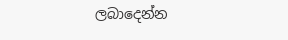ලබාදෙන්න